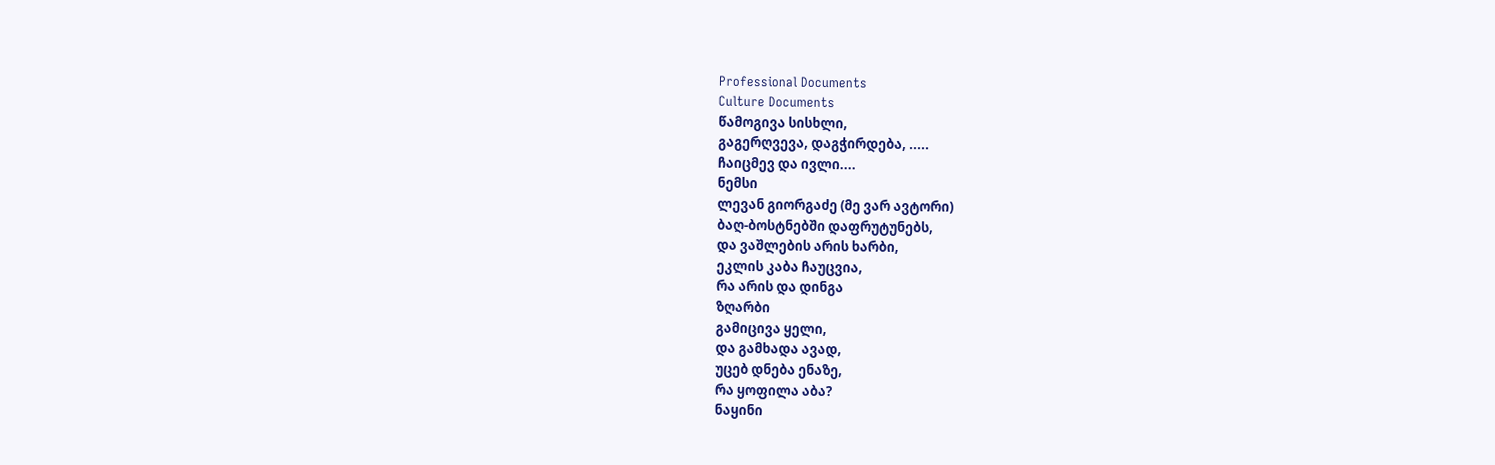Professional Documents
Culture Documents
წამოგივა სისხლი,
გაგერღვევა, დაგჭირდება, .....
ჩაიცმევ და ივლი....
ნემსი
ლევან გიორგაძე (მე ვარ ავტორი)
ბაღ-ბოსტნებში დაფრუტუნებს,
და ვაშლების არის ხარბი,
ეკლის კაბა ჩაუცვია,
რა არის და დინგა
ზღარბი
გამიცივა ყელი,
და გამხადა ავად,
უცებ დნება ენაზე,
რა ყოფილა აბა?
ნაყინი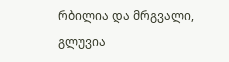რბილია და მრგვალი,
გლუვია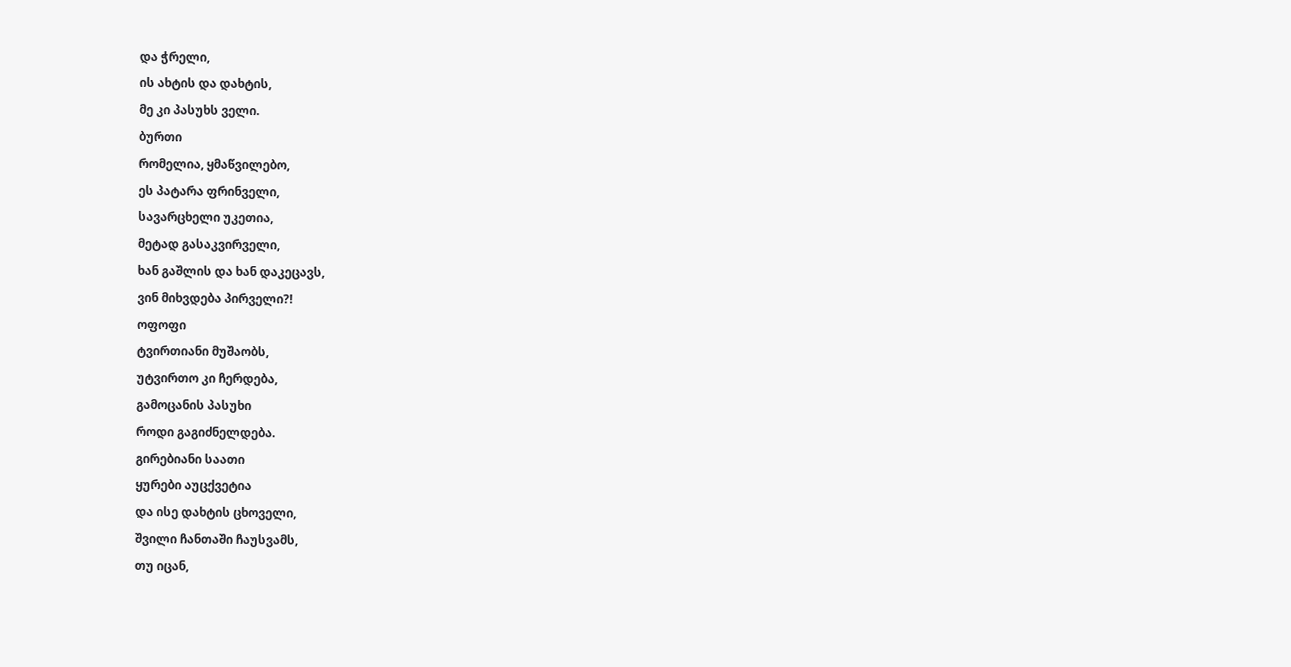და ჭრელი,
ის ახტის და დახტის,
მე კი პასუხს ველი.
ბურთი
რომელია, ყმაწვილებო,
ეს პატარა ფრინველი,
სავარცხელი უკეთია,
მეტად გასაკვირველი,
ხან გაშლის და ხან დაკეცავს,
ვინ მიხვდება პირველი?!
ოფოფი
ტვირთიანი მუშაობს,
უტვირთო კი ჩერდება,
გამოცანის პასუხი
როდი გაგიძნელდება.
გირებიანი საათი
ყურები აუცქვეტია
და ისე დახტის ცხოველი,
შვილი ჩანთაში ჩაუსვამს,
თუ იცან,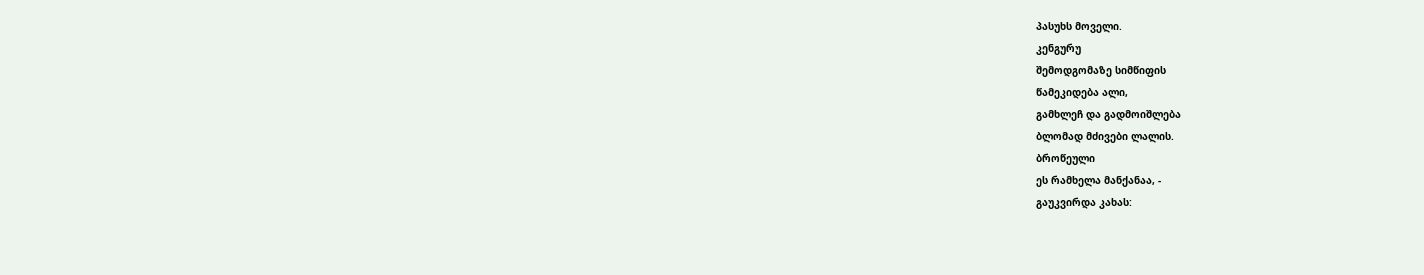პასუხს მოველი.
კენგურუ
შემოდგომაზე სიმწიფის
წამეკიდება ალი,
გამხლეჩ და გადმოიშლება
ბლომად მძივები ლალის.
ბროწეული
ეს რამხელა მანქანაა, -
გაუკვირდა კახას: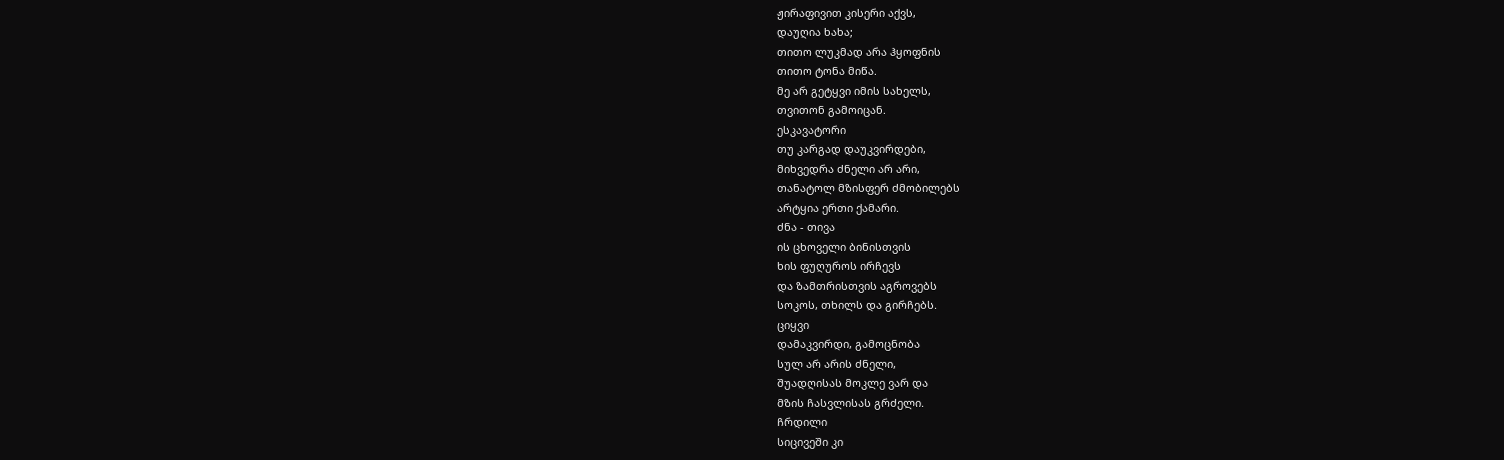ჟირაფივით კისერი აქვს,
დაუღია ხახა;
თითო ლუკმად არა ჰყოფნის
თითო ტონა მიწა.
მე არ გეტყვი იმის სახელს,
თვითონ გამოიცან.
ესკავატორი
თუ კარგად დაუკვირდები,
მიხვედრა ძნელი არ არი,
თანატოლ მზისფერ ძმობილებს
არტყია ერთი ქამარი.
ძნა - თივა
ის ცხოველი ბინისთვის
ხის ფუღუროს ირჩევს
და ზამთრისთვის აგროვებს
სოკოს, თხილს და გირჩებს.
ციყვი
დამაკვირდი, გამოცნობა
სულ არ არის ძნელი,
შუადღისას მოკლე ვარ და
მზის ჩასვლისას გრძელი.
ჩრდილი
სიცივეში კი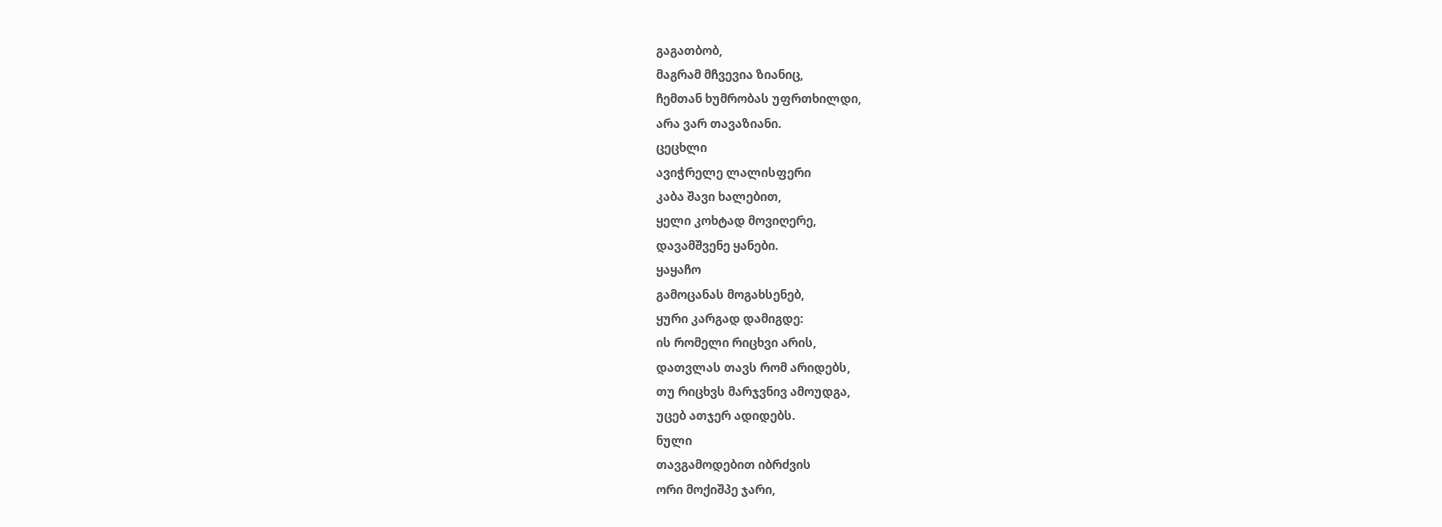გაგათბობ,
მაგრამ მჩვევია ზიანიც,
ჩემთან ხუმრობას უფრთხილდი,
არა ვარ თავაზიანი.
ცეცხლი
ავიჭრელე ლალისფერი
კაბა შავი ხალებით,
ყელი კოხტად მოვიღერე,
დავამშვენე ყანები.
ყაყაჩო
გამოცანას მოგახსენებ,
ყური კარგად დამიგდე:
ის რომელი რიცხვი არის,
დათვლას თავს რომ არიდებს,
თუ რიცხვს მარჯვნივ ამოუდგა,
უცებ ათჯერ ადიდებს.
ნული
თავგამოდებით იბრძვის
ორი მოქიშპე ჯარი,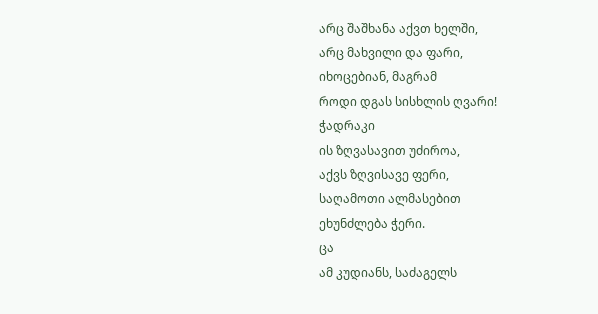არც შაშხანა აქვთ ხელში,
არც მახვილი და ფარი,
იხოცებიან, მაგრამ
როდი დგას სისხლის ღვარი!
ჭადრაკი
ის ზღვასავით უძიროა,
აქვს ზღვისავე ფერი,
საღამოთი ალმასებით
ეხუნძლება ჭერი.
ცა
ამ კუდიანს, საძაგელს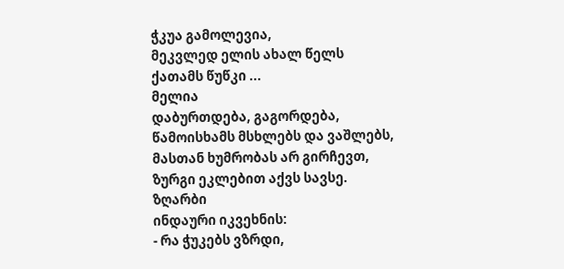ჭკუა გამოლევია,
მეკვლედ ელის ახალ წელს
ქათამს წუწკი ...
მელია
დაბურთდება, გაგორდება,
წამოისხამს მსხლებს და ვაშლებს,
მასთან ხუმრობას არ გირჩევთ,
ზურგი ეკლებით აქვს სავსე.
ზღარბი
ინდაური იკვეხნის:
- რა ჭუკებს ვზრდი,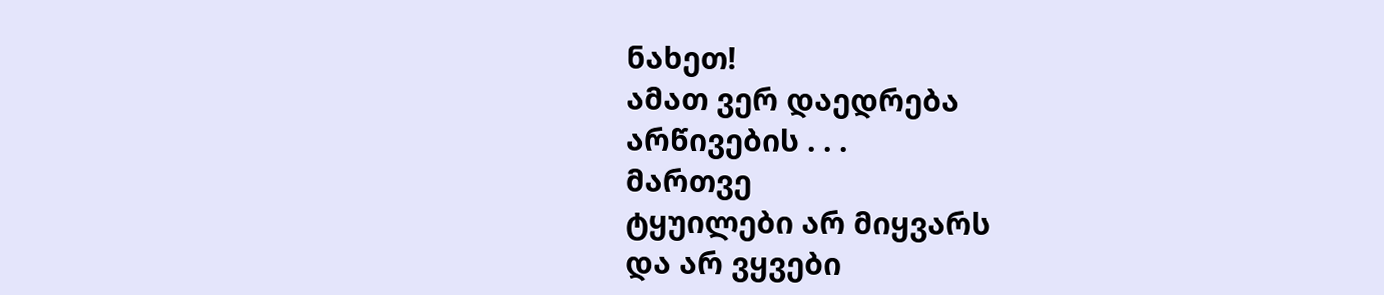ნახეთ!
ამათ ვერ დაედრება
არწივების . . .
მართვე
ტყუილები არ მიყვარს
და არ ვყვები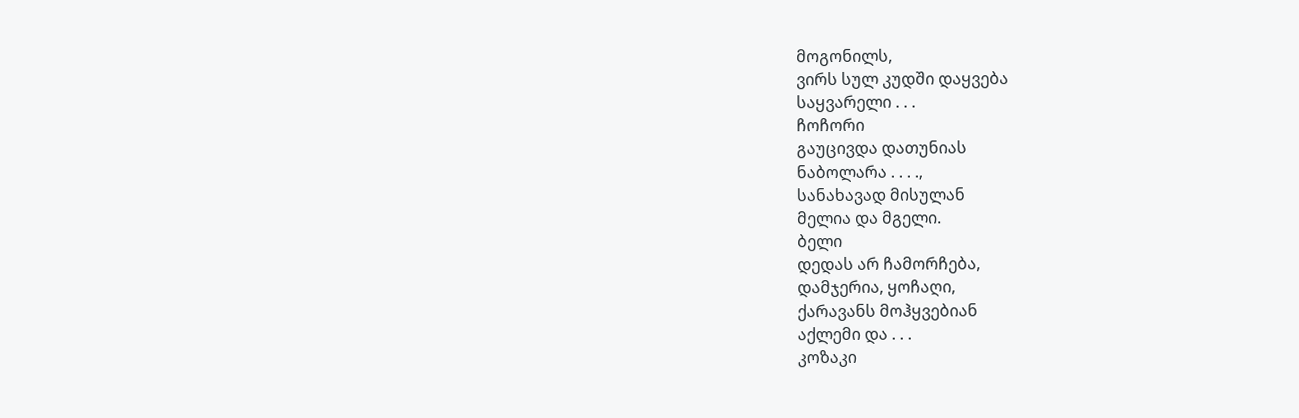მოგონილს,
ვირს სულ კუდში დაყვება
საყვარელი . . .
ჩოჩორი
გაუცივდა დათუნიას
ნაბოლარა . . . .,
სანახავად მისულან
მელია და მგელი.
ბელი
დედას არ ჩამორჩება,
დამჯერია, ყოჩაღი,
ქარავანს მოჰყვებიან
აქლემი და . . .
კოზაკი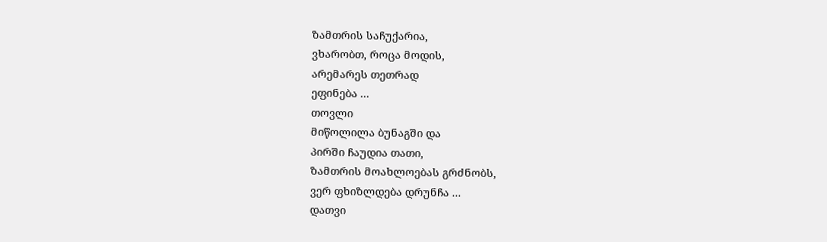ზამთრის საჩუქარია,
ვხარობთ, როცა მოდის,
არემარეს თეთრად
ეფინება ...
თოვლი
მიწოლილა ბუნაგში და
პირში ჩაუდია თათი,
ზამთრის მოახლოებას გრძნობს,
ვერ ფხიზლდება დრუნჩა ...
დათვი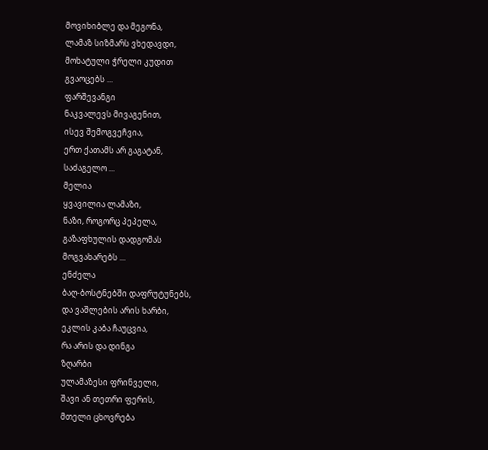მოვიხიბლე და მეგონა,
ლამაზ სიზმარს ვხედავდი,
მოხატული ჭრელი კუდით
გვაოცებს ...
ფარშევანგი
ნაკვალევს მივაგენით,
ისევ შემოგვეჩვია,
ერთ ქათამს არ გაგატან,
საძაგელო ...
მელია
ყვავილია ლამაზი,
ნაზი, როგორც პეპელა,
გაზაფხულის დადგომას
მოგვახარებს ...
ენძელა
ბაღ-ბოსტნებში დაფრუტუნებს,
და ვაშლების არის ხარბი,
ეკლის კაბა ჩაუცვია,
რა არის და დინგა
ზღარბი
ულამაზესი ფრინველი,
შავი ან თეთრი ფერის,
მთელი ცხოვრება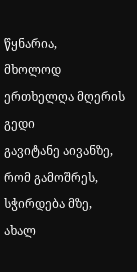წყნარია,
მხოლოდ ერთხელღა მღერის
გედი
გავიტანე აივანზე,
რომ გამოშრეს, სჭირდება მზე,
ახალ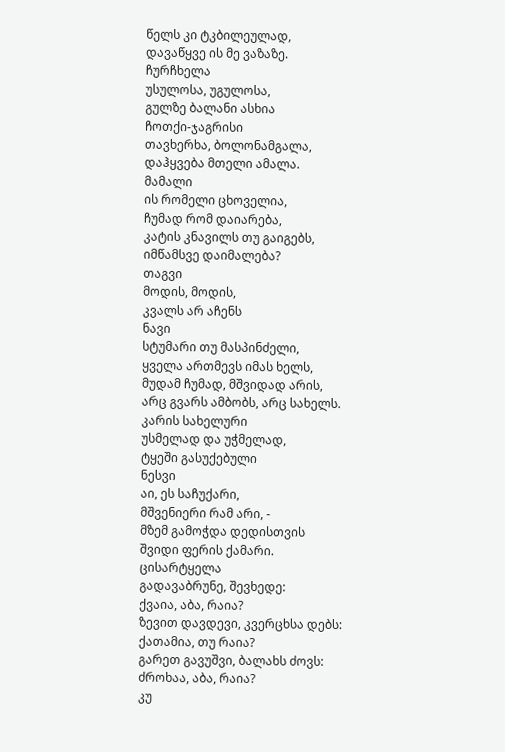წელს კი ტკბილეულად,
დავაწყვე ის მე ვაზაზე.
ჩურჩხელა
უსულოსა, უგულოსა,
გულზე ბალანი ასხია
ჩოთქი-ჯაგრისი
თავხერხა, ბოლონამგალა,
დაჰყვება მთელი ამალა.
მამალი
ის რომელი ცხოველია,
ჩუმად რომ დაიარება,
კატის კნავილს თუ გაიგებს,
იმწამსვე დაიმალება?
თაგვი
მოდის, მოდის,
კვალს არ აჩენს
ნავი
სტუმარი თუ მასპინძელი,
ყველა ართმევს იმას ხელს,
მუდამ ჩუმად, მშვიდად არის,
არც გვარს ამბობს, არც სახელს.
კარის სახელური
უსმელად და უჭმელად,
ტყეში გასუქებული
ნესვი
აი, ეს საჩუქარი,
მშვენიერი რამ არი, -
მზემ გამოჭდა დედისთვის
შვიდი ფერის ქამარი.
ცისარტყელა
გადავაბრუნე, შევხედე:
ქვაია, აბა, რაია?
ზევით დავდევი, კვერცხსა დებს:
ქათამია, თუ რაია?
გარეთ გავუშვი, ბალახს ძოვს:
ძროხაა, აბა, რაია?
კუ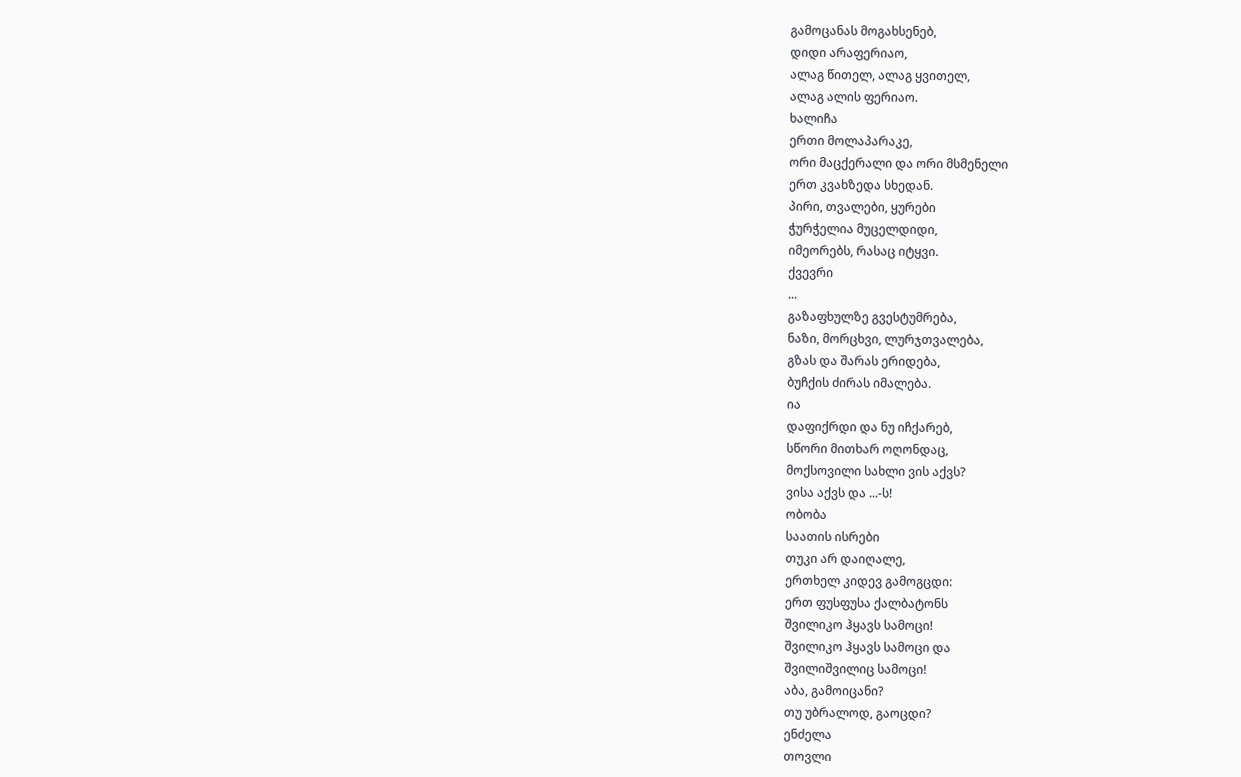გამოცანას მოგახსენებ,
დიდი არაფერიაო,
ალაგ წითელ, ალაგ ყვითელ,
ალაგ ალის ფერიაო.
ხალიჩა
ერთი მოლაპარაკე,
ორი მაცქერალი და ორი მსმენელი
ერთ კვახზედა სხედან.
პირი, თვალები, ყურები
ჭურჭელია მუცელდიდი,
იმეორებს, რასაც იტყვი.
ქვევრი
...
გაზაფხულზე გვესტუმრება,
ნაზი, მორცხვი, ლურჯთვალება,
გზას და შარას ერიდება,
ბუჩქის ძირას იმალება.
ია
დაფიქრდი და ნუ იჩქარებ,
სწორი მითხარ ოღონდაც,
მოქსოვილი სახლი ვის აქვს?
ვისა აქვს და ...-ს!
ობობა
საათის ისრები
თუკი არ დაიღალე,
ერთხელ კიდევ გამოგცდი:
ერთ ფუსფუსა ქალბატონს
შვილიკო ჰყავს სამოცი!
შვილიკო ჰყავს სამოცი და
შვილიშვილიც სამოცი!
აბა, გამოიცანი?
თუ უბრალოდ, გაოცდი?
ენძელა
თოვლი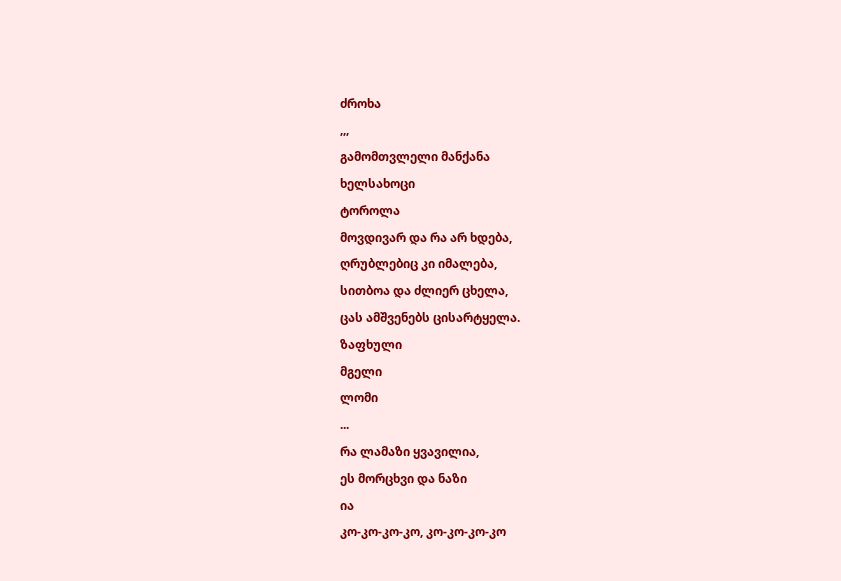ძროხა
,,,
გამომთვლელი მანქანა
ხელსახოცი
ტოროლა
მოვდივარ და რა არ ხდება,
ღრუბლებიც კი იმალება,
სითბოა და ძლიერ ცხელა,
ცას ამშვენებს ცისარტყელა.
ზაფხული
მგელი
ლომი
...
რა ლამაზი ყვავილია,
ეს მორცხვი და ნაზი
ია
კო-კო-კო-კო, კო-კო-კო-კო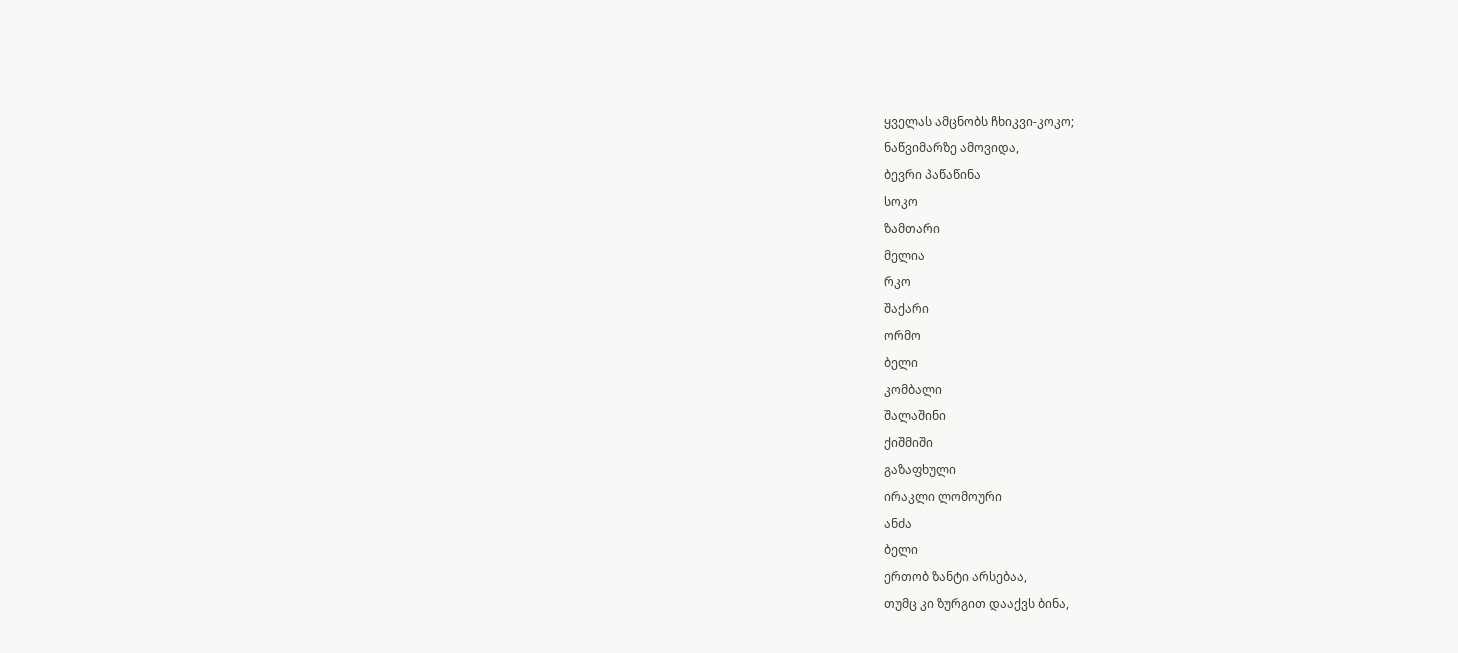ყველას ამცნობს ჩხიკვი-კოკო;
ნაწვიმარზე ამოვიდა,
ბევრი პაწაწინა
სოკო
ზამთარი
მელია
რკო
შაქარი
ორმო
ბელი
კომბალი
შალაშინი
ქიშმიში
გაზაფხული
ირაკლი ლომოური
ანძა
ბელი
ერთობ ზანტი არსებაა,
თუმც კი ზურგით დააქვს ბინა,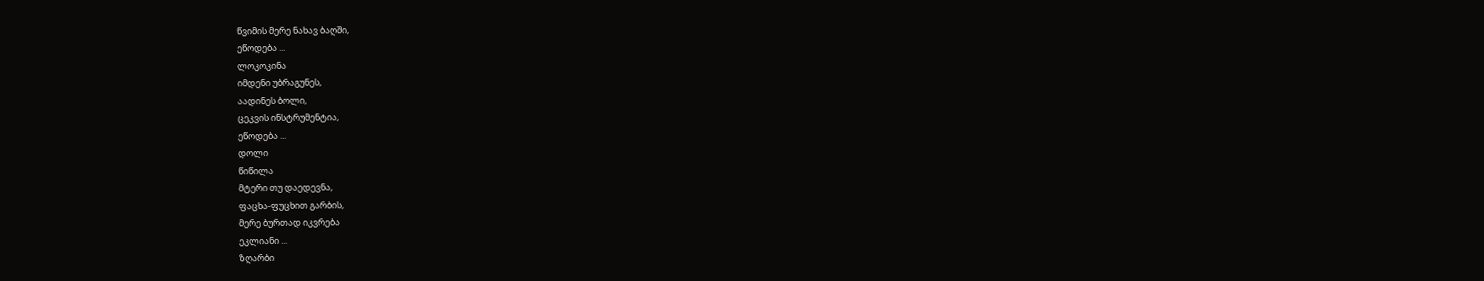წვიმის მერე ნახავ ბაღში,
ეწოდება ...
ლოკოკინა
იმდენი უბრაგუნეს,
აადინეს ბოლი,
ცეკვის ინსტრუმენტია,
ეწოდება ...
დოლი
წიწილა
მტერი თუ დაედევნა,
ფაცხა-ფუცხით გარბის,
მერე ბურთად იკვრება
ეკლიანი ...
ზღარბი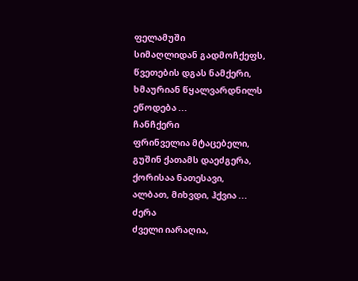ფელამუში
სიმაღლიდან გადმოჩქეფს,
წვეთების დგას ნამქერი,
ხმაურიან წყალვარდნილს
ეწოდება ...
ჩანჩქერი
ფრინველია მტაცებელი,
გუშინ ქათამს დაეძგერა,
ქორისაა ნათესავი,
ალბათ, მიხვდი, ჰქვია ...
ძერა
ძველი იარაღია,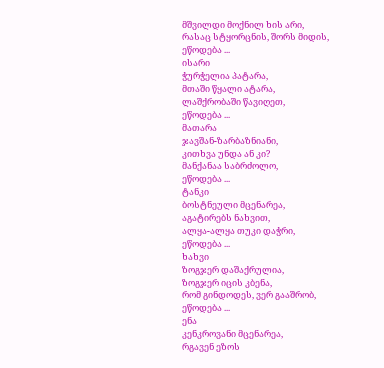მშვილდი მოქნილ ხის არი,
რასაც სტყორცნის, შორს მიდის,
ეწოდება ...
ისარი
ჭურჭელია პატარა,
მთაში წყალი ატარა,
ლაშქრობაში წავიღეთ,
ეწოდება ...
მათარა
ჯავშან-ზარბაზნიანი,
კითხვა უნდა ან კი?
მანქანაა საბრძოლო,
ეწოდება ...
ტანკი
ბოსტნეული მცენარეა,
აგატირებს ნახვით,
ალყა-ალყა თუკი დაჭრი,
ეწოდება ...
ხახვი
ზოგჯერ დაშაქრულია,
ზოგჯერ იცის კბენა,
რომ გინდოდეს, ვერ გააშრობ,
ეწოდება ...
ენა
კენკროვანი მცენარეა,
რგავენ ეზოს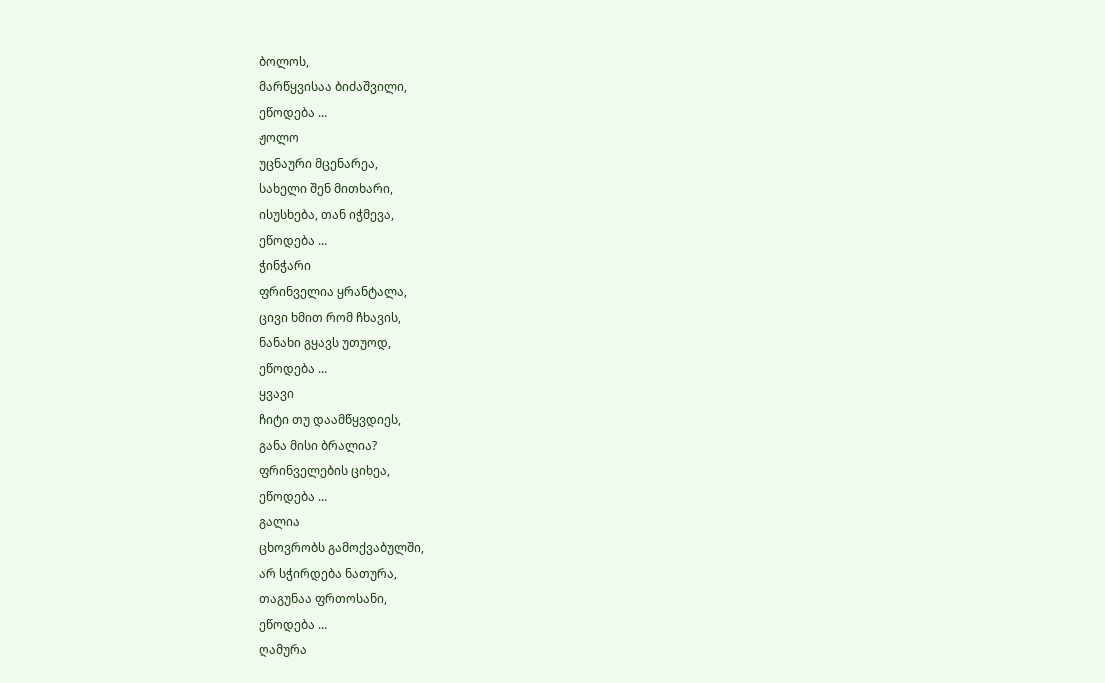ბოლოს,
მარწყვისაა ბიძაშვილი,
ეწოდება ...
ჟოლო
უცნაური მცენარეა,
სახელი შენ მითხარი,
ისუსხება, თან იჭმევა,
ეწოდება ...
ჭინჭარი
ფრინველია ყრანტალა,
ცივი ხმით რომ ჩხავის,
ნანახი გყავს უთუოდ,
ეწოდება ...
ყვავი
ჩიტი თუ დაამწყვდიეს,
განა მისი ბრალია?
ფრინველების ციხეა,
ეწოდება ...
გალია
ცხოვრობს გამოქვაბულში,
არ სჭირდება ნათურა,
თაგუნაა ფრთოსანი,
ეწოდება ...
ღამურა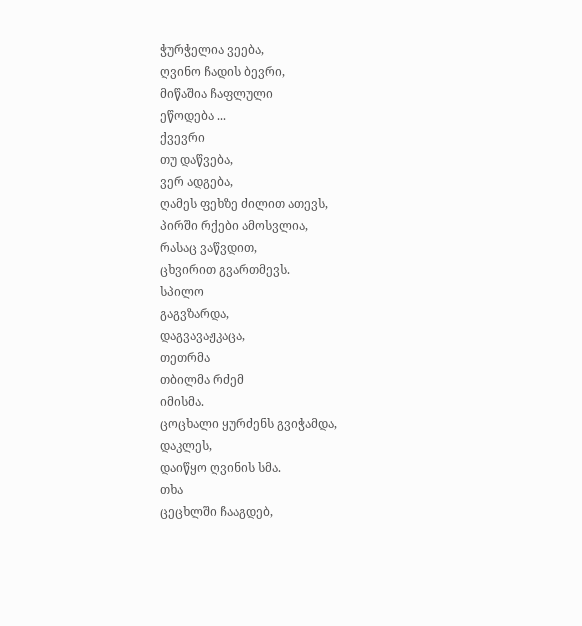ჭურჭელია ვეება,
ღვინო ჩადის ბევრი,
მიწაშია ჩაფლული
ეწოდება ...
ქვევრი
თუ დაწვება,
ვერ ადგება,
ღამეს ფეხზე ძილით ათევს,
პირში რქები ამოსვლია,
რასაც ვაწვდით,
ცხვირით გვართმევს.
სპილო
გაგვზარდა,
დაგვავაჟკაცა,
თეთრმა
თბილმა რძემ
იმისმა.
ცოცხალი ყურძენს გვიჭამდა,
დაკლეს,
დაიწყო ღვინის სმა.
თხა
ცეცხლში ჩააგდებ,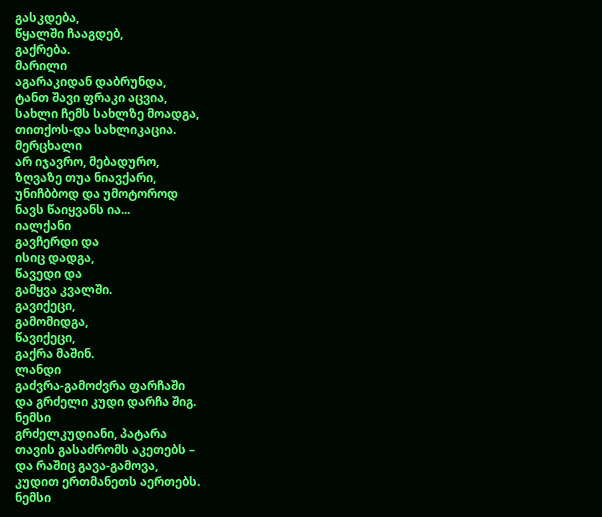გასკდება,
წყალში ჩააგდებ,
გაქრება.
მარილი
აგარაკიდან დაბრუნდა,
ტანთ შავი ფრაკი აცვია,
სახლი ჩემს სახლზე მოადგა,
თითქოს-და სახლიკაცია.
მერცხალი
არ იჯავრო, მებადურო,
ზღვაზე თუა ნიავქარი,
უნიჩბბოდ და უმოტოროდ
ნავს წაიყვანს ია...
იალქანი
გავჩერდი და
ისიც დადგა,
წავედი და
გამყვა კვალში.
გავიქეცი,
გამომიდგა,
წავიქეცი,
გაქრა მაშინ.
ლანდი
გაძვრა-გამოძვრა ფარჩაში
და გრძელი კუდი დარჩა შიგ.
ნემსი
გრძელკუდიანი, პატარა
თავის გასაძრომს აკეთებს –
და რაშიც გავა-გამოვა,
კუდით ერთმანეთს აერთებს.
ნემსი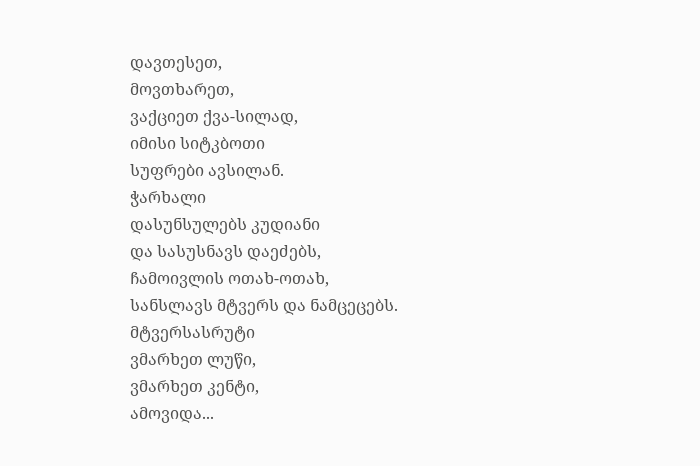დავთესეთ,
მოვთხარეთ,
ვაქციეთ ქვა-სილად,
იმისი სიტკბოთი
სუფრები ავსილან.
ჭარხალი
დასუნსულებს კუდიანი
და სასუსნავს დაეძებს,
ჩამოივლის ოთახ-ოთახ,
სანსლავს მტვერს და ნამცეცებს.
მტვერსასრუტი
ვმარხეთ ლუწი,
ვმარხეთ კენტი,
ამოვიდა...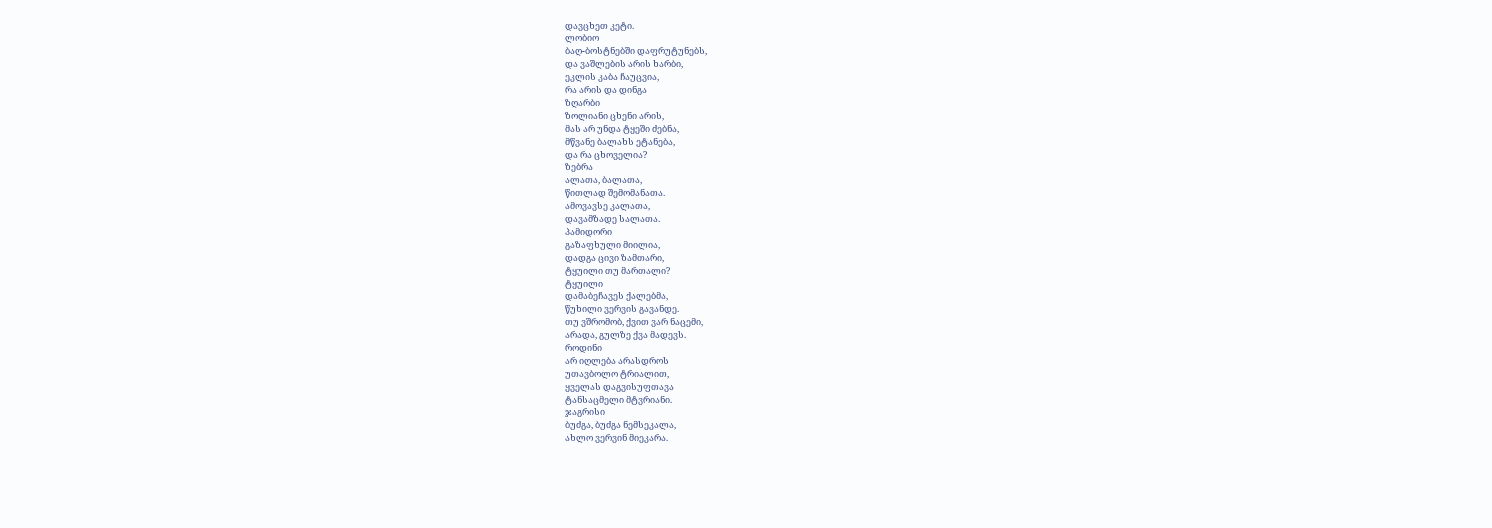დავცხეთ კეტი.
ლობიო
ბაღ-ბოსტნებში დაფრუტუნებს,
და ვაშლების არის ხარბი,
ეკლის კაბა ჩაუცვია,
რა არის და დინგა
ზღარბი
ზოლიანი ცხენი არის,
მას არ უნდა ტყეში ძებნა,
მწვანე ბალახს ეტანება,
და რა ცხოველია?
ზებრა
ალათა, ბალათა,
წითლად შემომანათა.
ამოვავსე კალათა,
დავამზადე სალათა.
პამიდორი
გაზაფხული მიილია,
დადგა ცივი ზამთარი,
ტყუილი თუ მართალი?
ტყუილი
დამაბეჩავეს ქალებმა,
წუხილი ვერვის გავანდე.
თუ ვშრომობ, ქვით ვარ ნაცემი,
არადა, გულზე ქვა მადევს.
როდინი
არ იღლება არასდროს
უთავბოლო ტრიალით,
ყველას დაგვისუფთავა
ტანსაცმელი მტვრიანი.
ჯაგრისი
ბუძგა, ბუძგა ნემსეკალა,
ახლო ვერვინ მიეკარა.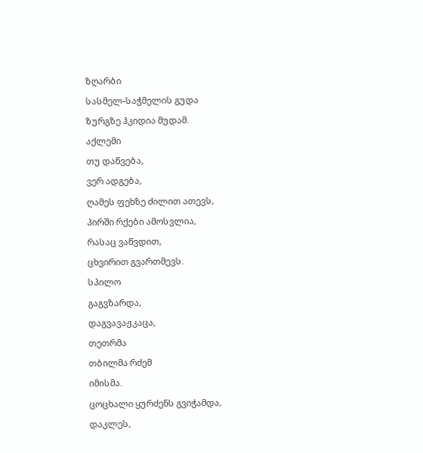ზღარბი
სასმელ-საჭმელის გუდა
ზურგზე ჰკიდია მუდამ.
აქლემი
თუ დაწვება,
ვერ ადგება,
ღამეს ფეხზე ძილით ათევს,
პირში რქები ამოსვლია,
რასაც ვაწვდით,
ცხვირით გვართმევს.
სპილო
გაგვზარდა,
დაგვავაჟკაცა,
თეთრმა
თბილმა რძემ
იმისმა.
ცოცხალი ყურძენს გვიჭამდა,
დაკლეს,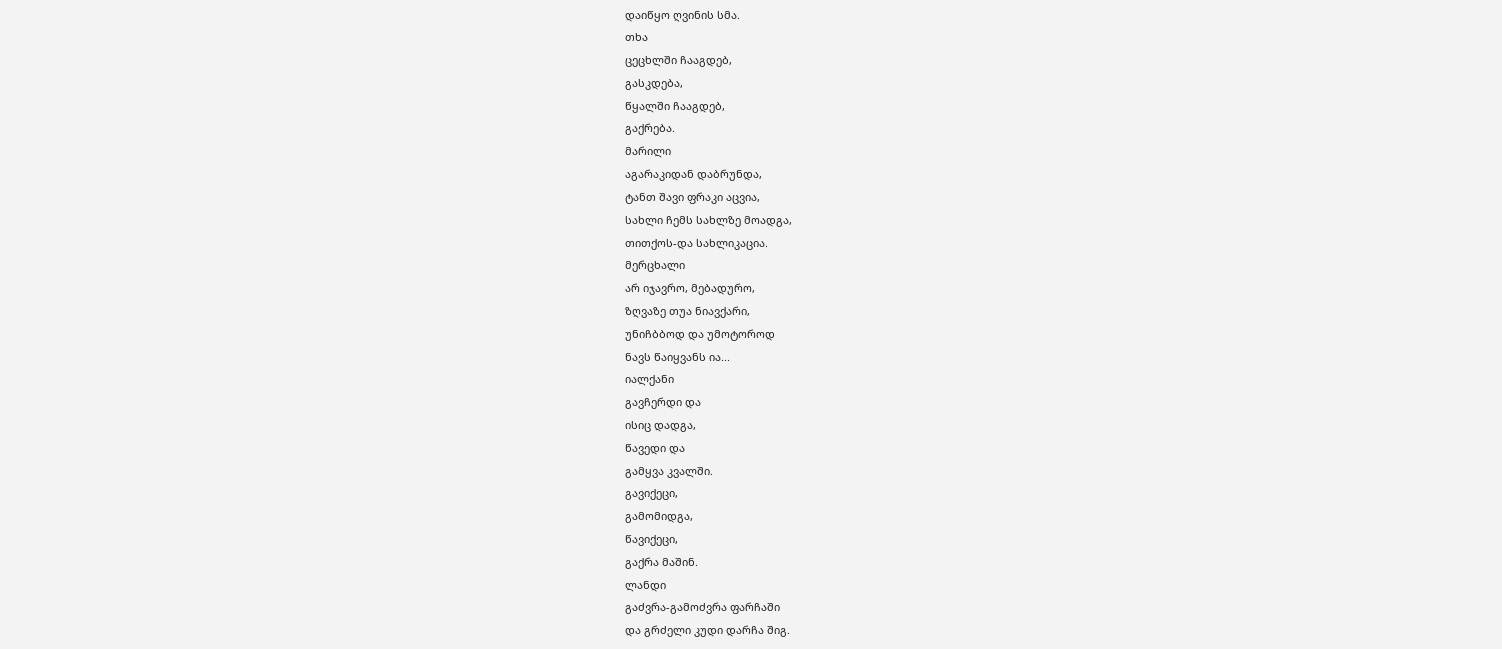დაიწყო ღვინის სმა.
თხა
ცეცხლში ჩააგდებ,
გასკდება,
წყალში ჩააგდებ,
გაქრება.
მარილი
აგარაკიდან დაბრუნდა,
ტანთ შავი ფრაკი აცვია,
სახლი ჩემს სახლზე მოადგა,
თითქოს-და სახლიკაცია.
მერცხალი
არ იჯავრო, მებადურო,
ზღვაზე თუა ნიავქარი,
უნიჩბბოდ და უმოტოროდ
ნავს წაიყვანს ია...
იალქანი
გავჩერდი და
ისიც დადგა,
წავედი და
გამყვა კვალში.
გავიქეცი,
გამომიდგა,
წავიქეცი,
გაქრა მაშინ.
ლანდი
გაძვრა-გამოძვრა ფარჩაში
და გრძელი კუდი დარჩა შიგ.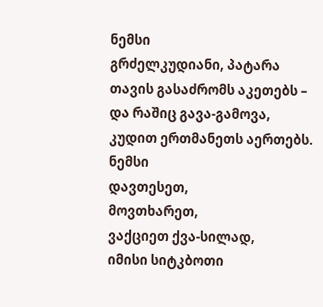ნემსი
გრძელკუდიანი, პატარა
თავის გასაძრომს აკეთებს –
და რაშიც გავა-გამოვა,
კუდით ერთმანეთს აერთებს.
ნემსი
დავთესეთ,
მოვთხარეთ,
ვაქციეთ ქვა-სილად,
იმისი სიტკბოთი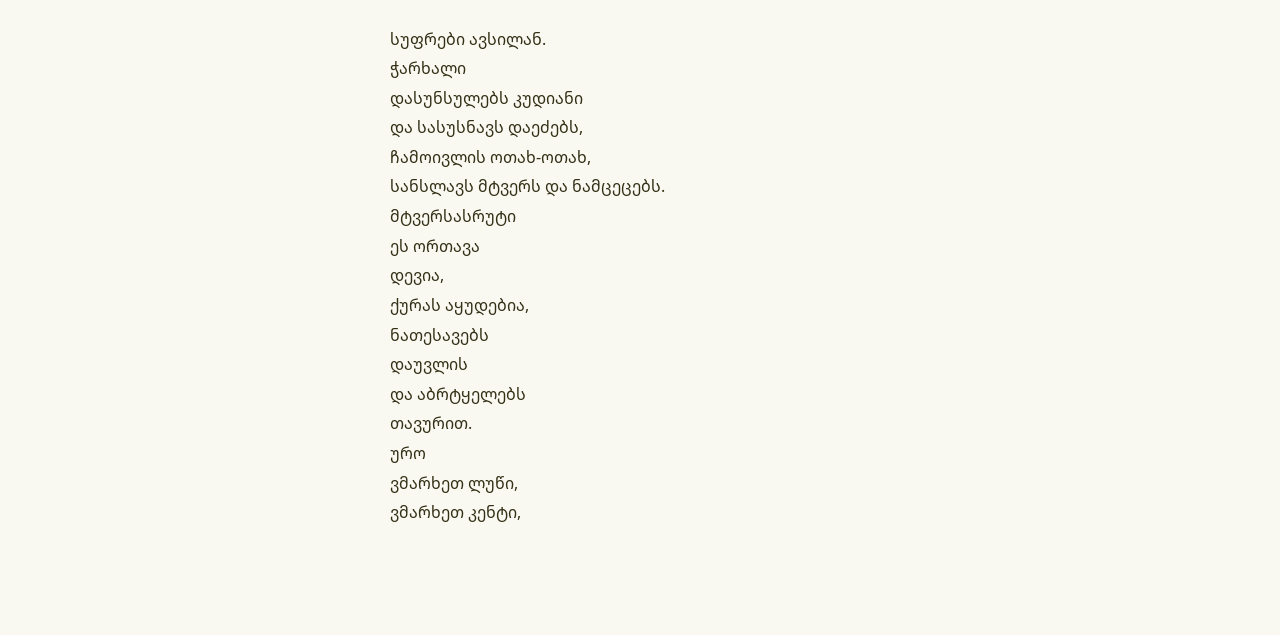სუფრები ავსილან.
ჭარხალი
დასუნსულებს კუდიანი
და სასუსნავს დაეძებს,
ჩამოივლის ოთახ-ოთახ,
სანსლავს მტვერს და ნამცეცებს.
მტვერსასრუტი
ეს ორთავა
დევია,
ქურას აყუდებია,
ნათესავებს
დაუვლის
და აბრტყელებს
თავურით.
ურო
ვმარხეთ ლუწი,
ვმარხეთ კენტი,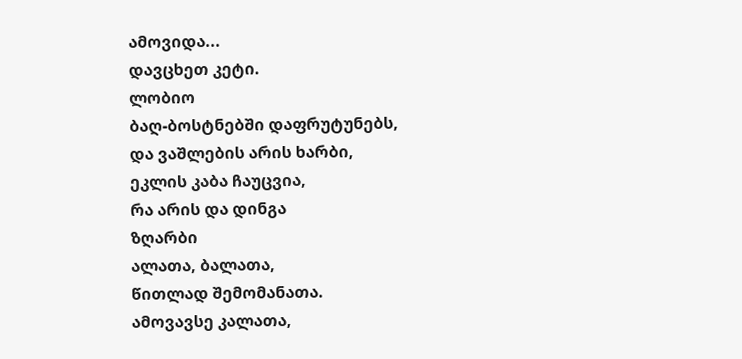ამოვიდა...
დავცხეთ კეტი.
ლობიო
ბაღ-ბოსტნებში დაფრუტუნებს,
და ვაშლების არის ხარბი,
ეკლის კაბა ჩაუცვია,
რა არის და დინგა
ზღარბი
ალათა, ბალათა,
წითლად შემომანათა.
ამოვავსე კალათა,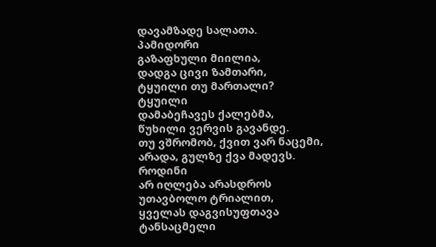დავამზადე სალათა.
პამიდორი
გაზაფხული მიილია,
დადგა ცივი ზამთარი,
ტყუილი თუ მართალი?
ტყუილი
დამაბეჩავეს ქალებმა,
წუხილი ვერვის გავანდე.
თუ ვშრომობ, ქვით ვარ ნაცემი,
არადა, გულზე ქვა მადევს.
როდინი
არ იღლება არასდროს
უთავბოლო ტრიალით,
ყველას დაგვისუფთავა
ტანსაცმელი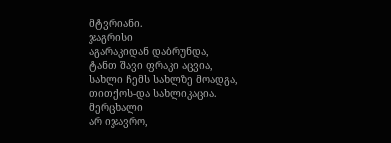მტვრიანი.
ჯაგრისი
აგარაკიდან დაბრუნდა,
ტანთ შავი ფრაკი აცვია,
სახლი ჩემს სახლზე მოადგა,
თითქოს-და სახლიკაცია.
მერცხალი
არ იჯავრო,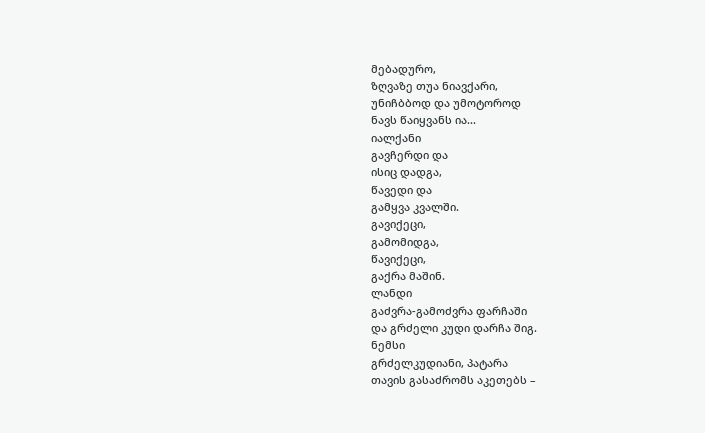მებადურო,
ზღვაზე თუა ნიავქარი,
უნიჩბბოდ და უმოტოროდ
ნავს წაიყვანს ია...
იალქანი
გავჩერდი და
ისიც დადგა,
წავედი და
გამყვა კვალში.
გავიქეცი,
გამომიდგა,
წავიქეცი,
გაქრა მაშინ.
ლანდი
გაძვრა-გამოძვრა ფარჩაში
და გრძელი კუდი დარჩა შიგ.
ნემსი
გრძელკუდიანი, პატარა
თავის გასაძრომს აკეთებს –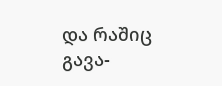და რაშიც გავა-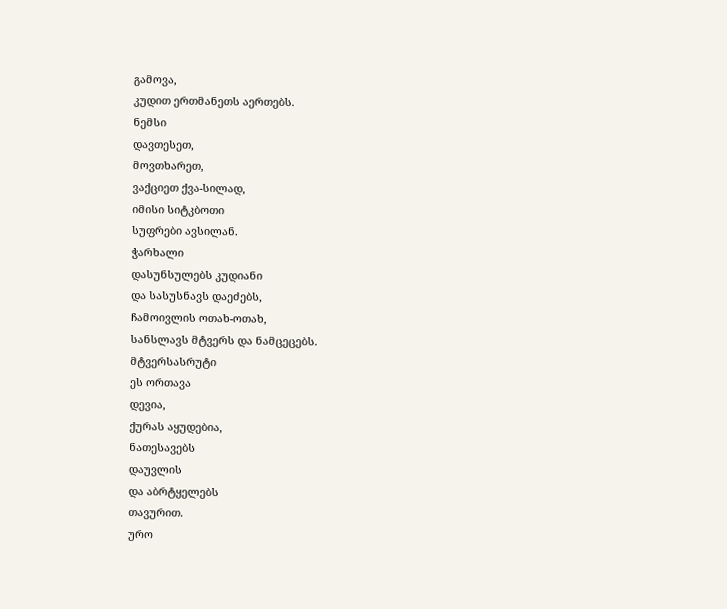გამოვა,
კუდით ერთმანეთს აერთებს.
ნემსი
დავთესეთ,
მოვთხარეთ,
ვაქციეთ ქვა-სილად,
იმისი სიტკბოთი
სუფრები ავსილან.
ჭარხალი
დასუნსულებს კუდიანი
და სასუსნავს დაეძებს,
ჩამოივლის ოთახ-ოთახ,
სანსლავს მტვერს და ნამცეცებს.
მტვერსასრუტი
ეს ორთავა
დევია,
ქურას აყუდებია,
ნათესავებს
დაუვლის
და აბრტყელებს
თავურით.
ურო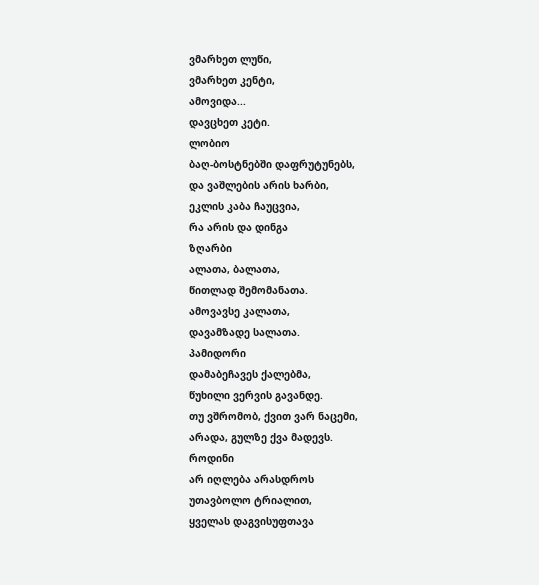ვმარხეთ ლუწი,
ვმარხეთ კენტი,
ამოვიდა...
დავცხეთ კეტი.
ლობიო
ბაღ-ბოსტნებში დაფრუტუნებს,
და ვაშლების არის ხარბი,
ეკლის კაბა ჩაუცვია,
რა არის და დინგა
ზღარბი
ალათა, ბალათა,
წითლად შემომანათა.
ამოვავსე კალათა,
დავამზადე სალათა.
პამიდორი
დამაბეჩავეს ქალებმა,
წუხილი ვერვის გავანდე.
თუ ვშრომობ, ქვით ვარ ნაცემი,
არადა, გულზე ქვა მადევს.
როდინი
არ იღლება არასდროს
უთავბოლო ტრიალით,
ყველას დაგვისუფთავა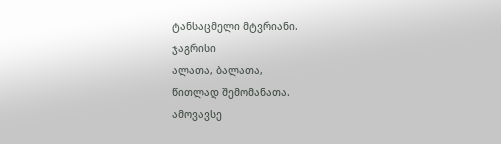ტანსაცმელი მტვრიანი.
ჯაგრისი
ალათა, ბალათა,
წითლად შემომანათა.
ამოვავსე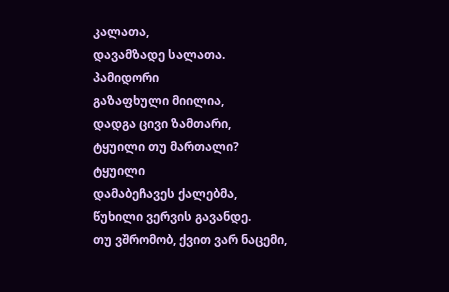კალათა,
დავამზადე სალათა.
პამიდორი
გაზაფხული მიილია,
დადგა ცივი ზამთარი,
ტყუილი თუ მართალი?
ტყუილი
დამაბეჩავეს ქალებმა,
წუხილი ვერვის გავანდე.
თუ ვშრომობ, ქვით ვარ ნაცემი,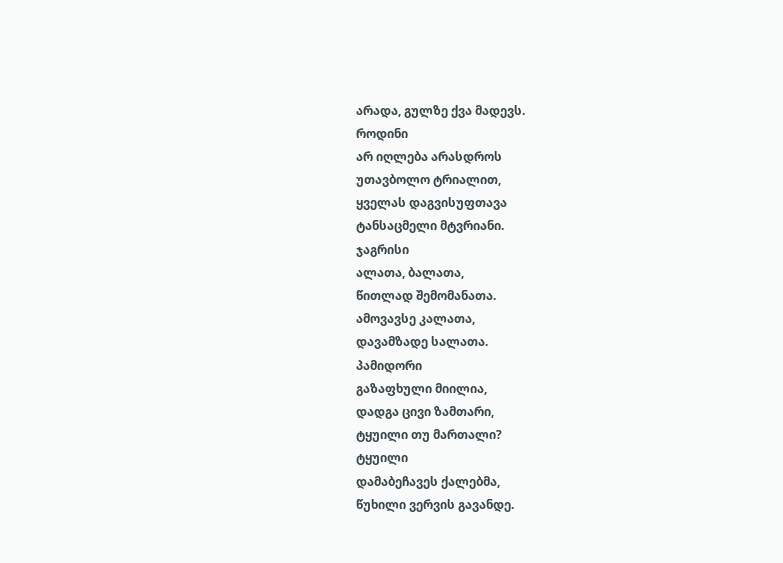არადა, გულზე ქვა მადევს.
როდინი
არ იღლება არასდროს
უთავბოლო ტრიალით,
ყველას დაგვისუფთავა
ტანსაცმელი მტვრიანი.
ჯაგრისი
ალათა, ბალათა,
წითლად შემომანათა.
ამოვავსე კალათა,
დავამზადე სალათა.
პამიდორი
გაზაფხული მიილია,
დადგა ცივი ზამთარი,
ტყუილი თუ მართალი?
ტყუილი
დამაბეჩავეს ქალებმა,
წუხილი ვერვის გავანდე.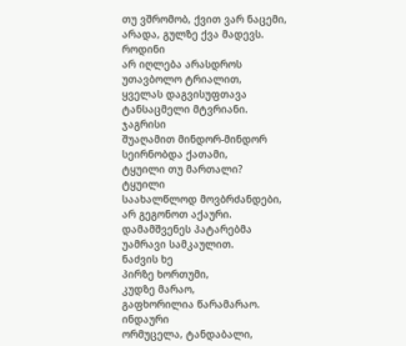თუ ვშრომობ, ქვით ვარ ნაცემი,
არადა, გულზე ქვა მადევს.
როდინი
არ იღლება არასდროს
უთავბოლო ტრიალით,
ყველას დაგვისუფთავა
ტანსაცმელი მტვრიანი.
ჯაგრისი
შუაღამით მინდორ-მინდორ
სეირნობდა ქათამი,
ტყუილი თუ მართალი?
ტყუილი
საახალწლოდ მოვბრძანდები,
არ გეგონოთ აქაური.
დამამშვენეს პატარებმა
უამრავი სამკაულით.
ნაძვის ხე
პირზე ხორთუმი,
კუდზე მარაო,
გაფხორილია წარამარაო.
ინდაური
ორმუცელა, ტანდაბალი,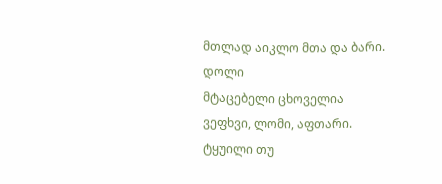მთლად აიკლო მთა და ბარი.
დოლი
მტაცებელი ცხოველია
ვეფხვი, ლომი, აფთარი.
ტყუილი თუ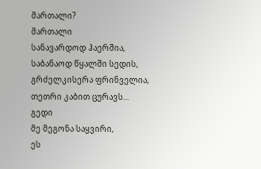მართალი?
მართალი
სანავარდოდ ჰაერშია,
საბანაოდ წყალში სედის,
გრძელკისერა ფრინველია,
თეთრი კაბით ცურავს...
გედი
მე მეგონა საყვირი,
ეს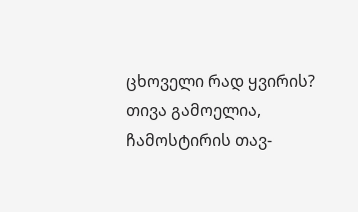ცხოველი რად ყვირის?
თივა გამოელია,
ჩამოსტირის თავ-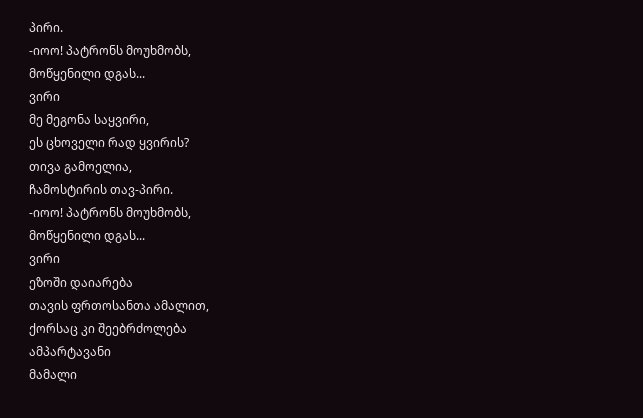პირი.
-იოო! პატრონს მოუხმობს,
მოწყენილი დგას...
ვირი
მე მეგონა საყვირი,
ეს ცხოველი რად ყვირის?
თივა გამოელია,
ჩამოსტირის თავ-პირი.
-იოო! პატრონს მოუხმობს,
მოწყენილი დგას...
ვირი
ეზოში დაიარება
თავის ფრთოსანთა ამალით,
ქორსაც კი შეებრძოლება
ამპარტავანი
მამალი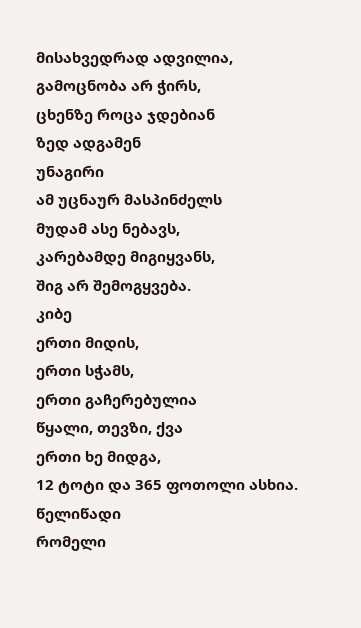მისახვედრად ადვილია,
გამოცნობა არ ჭირს,
ცხენზე როცა ჯდებიან
ზედ ადგამენ
უნაგირი
ამ უცნაურ მასპინძელს
მუდამ ასე ნებავს,
კარებამდე მიგიყვანს,
შიგ არ შემოგყვება.
კიბე
ერთი მიდის,
ერთი სჭამს,
ერთი გაჩერებულია
წყალი, თევზი, ქვა
ერთი ხე მიდგა,
12 ტოტი და 365 ფოთოლი ასხია.
წელიწადი
რომელი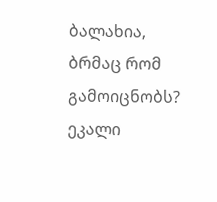ბალახია,
ბრმაც რომ გამოიცნობს?
ეკალი